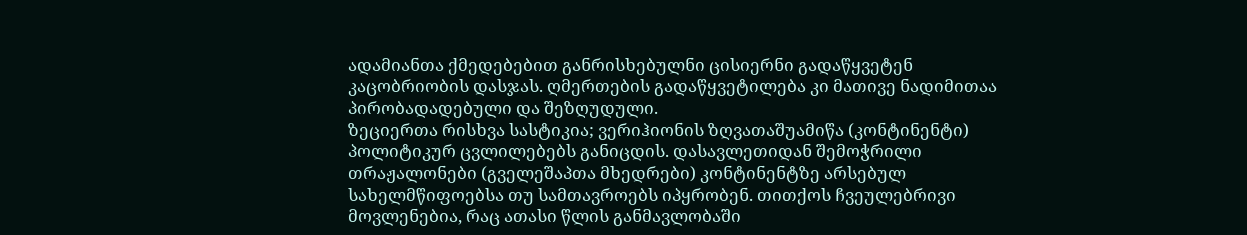ადამიანთა ქმედებებით განრისხებულნი ცისიერნი გადაწყვეტენ კაცობრიობის დასჯას. ღმერთების გადაწყვეტილება კი მათივე ნადიმითაა პირობადადებული და შეზღუდული.
ზეციერთა რისხვა სასტიკია; ვერიჰიონის ზღვათაშუამიწა (კონტინენტი) პოლიტიკურ ცვლილებებს განიცდის. დასავლეთიდან შემოჭრილი თრაჟალონები (გველეშაპთა მხედრები) კონტინენტზე არსებულ სახელმწიფოებსა თუ სამთავროებს იპყრობენ. თითქოს ჩვეულებრივი მოვლენებია, რაც ათასი წლის განმავლობაში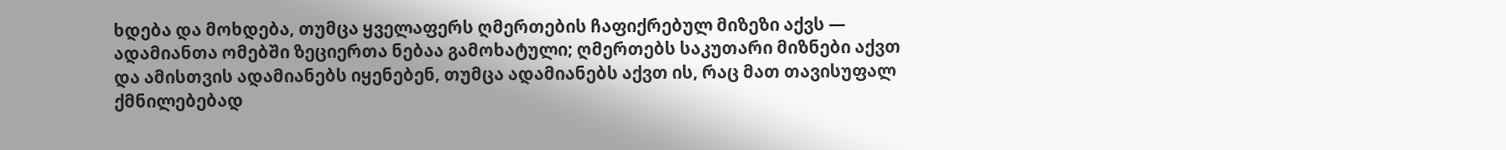ხდება და მოხდება, თუმცა ყველაფერს ღმერთების ჩაფიქრებულ მიზეზი აქვს — ადამიანთა ომებში ზეციერთა ნებაა გამოხატული; ღმერთებს საკუთარი მიზნები აქვთ და ამისთვის ადამიანებს იყენებენ, თუმცა ადამიანებს აქვთ ის, რაც მათ თავისუფალ ქმნილებებად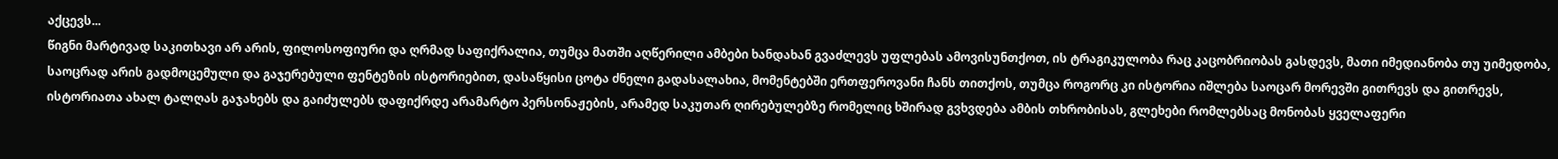აქცევს...
წიგნი მარტივად საკითხავი არ არის, ფილოსოფიური და ღრმად საფიქრალია, თუმცა მათში აღწერილი ამბები ხანდახან გვაძლევს უფლებას ამოვისუნთქოთ, ის ტრაგიკულობა რაც კაცობრიობას გასდევს, მათი იმედიანობა თუ უიმედობა, საოცრად არის გადმოცემული და გაჯერებული ფენტეზის ისტორიებით, დასაწყისი ცოტა ძნელი გადასალახია, მომენტებში ერთფეროვანი ჩანს თითქოს, თუმცა როგორც კი ისტორია იშლება საოცარ მორევში გითრევს და გითრევს, ისტორიათა ახალ ტალღას გაჯახებს და გაიძულებს დაფიქრდე არამარტო პერსონაჟების, არამედ საკუთარ ღირებულებზე რომელიც ხშირად გვხვდება ამბის თხრობისას, გლეხები რომლებსაც მონობას ყველაფერი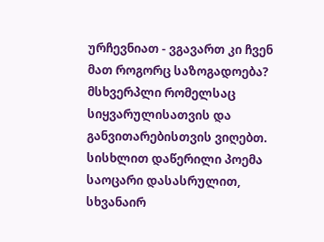ურჩევნიათ - ვგავართ კი ჩვენ მათ როგორც საზოგადოება? მსხვერპლი რომელსაც სიყვარულისათვის და განვითარებისთვის ვიღებთ. სისხლით დაწერილი პოემა საოცარი დასასრულით, სხვანაირ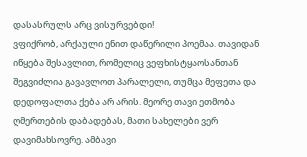დასასრულს არც ვისურვებდი!
ვფიქრობ, არქაული ენით დაწერილი პოემაა. თავიდან იწყება შესავლით, რომელიც ვეფხისტყაოსანთან შეგვიძლია გავავლოთ პარალელი, თუმცა მეფეთა და დედოფალთა ქება არ არის. მეორე თავი ეთმობა ღმერთების დაბადებას, მათი სახელები ვერ დავიმახსოვრე. ამბავი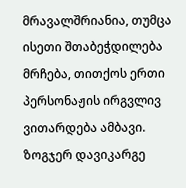მრავალშრიანია, თუმცა ისეთი შთაბეჭდილება მრჩება, თითქოს ერთი პერსონაჟის ირგვლივ ვითარდება ამბავი. ზოგჯერ დავიკარგე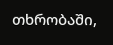თხრობაში,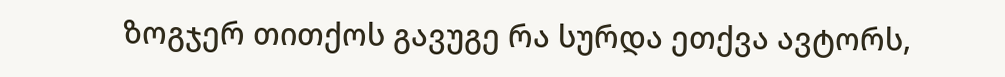ზოგჯერ თითქოს გავუგე რა სურდა ეთქვა ავტორს,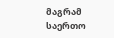მაგრამ საერთო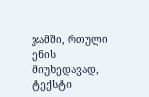ჯამში, რთული ენის მიუხედავად, ტექსტი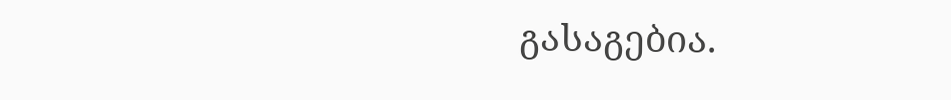გასაგებია.